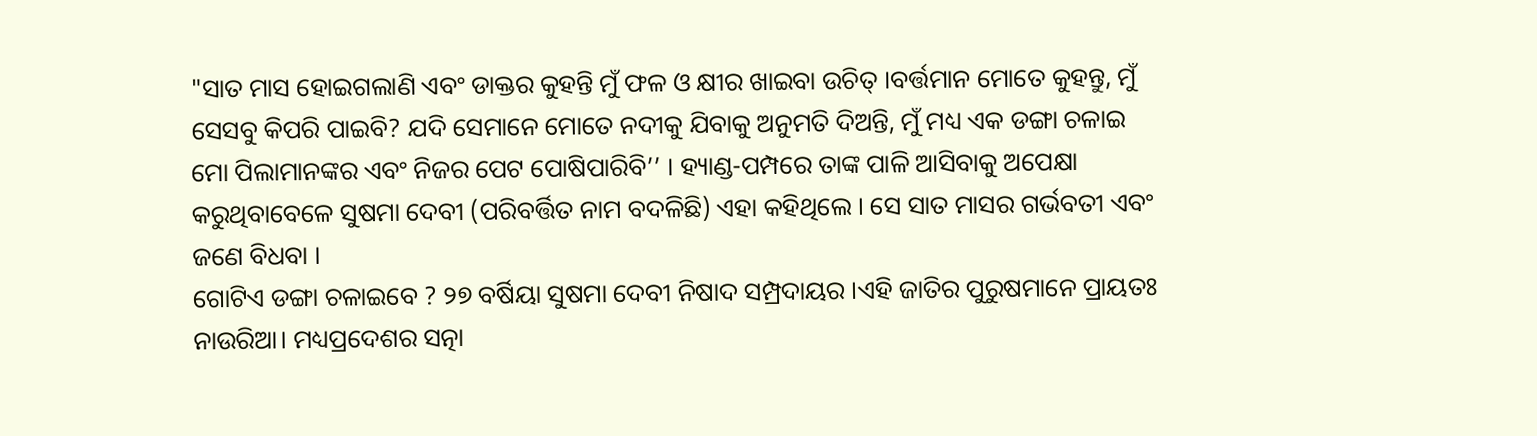"ସାତ ମାସ ହୋଇଗଲାଣି ଏବଂ ଡାକ୍ତର କୁହନ୍ତି ମୁଁ ଫଳ ଓ କ୍ଷୀର ଖାଇବା ଉଚିତ୍ ।ବର୍ତ୍ତମାନ ମୋତେ କୁହନ୍ତୁ, ମୁଁ ସେସବୁ କିପରି ପାଇବି? ଯଦି ସେମାନେ ମୋତେ ନଦୀକୁ ଯିବାକୁ ଅନୁମତି ଦିଅନ୍ତି, ମୁଁ ମଧ୍ୟ ଏକ ଡଙ୍ଗା ଚଳାଇ ମୋ ପିଲାମାନଙ୍କର ଏବଂ ନିଜର ପେଟ ପୋଷିପାରିବି’’ । ହ୍ୟାଣ୍ଡ-ପମ୍ପରେ ତାଙ୍କ ପାଳି ଆସିବାକୁ ଅପେକ୍ଷା କରୁଥିବାବେଳେ ସୁଷମା ଦେବୀ (ପରିବର୍ତ୍ତିତ ନାମ ବଦଳିଛି) ଏହା କହିଥିଲେ । ସେ ସାତ ମାସର ଗର୍ଭବତୀ ଏବଂ ଜଣେ ବିଧବା ।
ଗୋଟିଏ ଡଙ୍ଗା ଚଳାଇବେ ? ୨୭ ବର୍ଷିୟା ସୁଷମା ଦେବୀ ନିଷାଦ ସମ୍ପ୍ରଦାୟର ।ଏହି ଜାତିର ପୁରୁଷମାନେ ପ୍ରାୟତଃ ନାଉରିଆ। ମଧ୍ୟପ୍ରଦେଶର ସତ୍ନା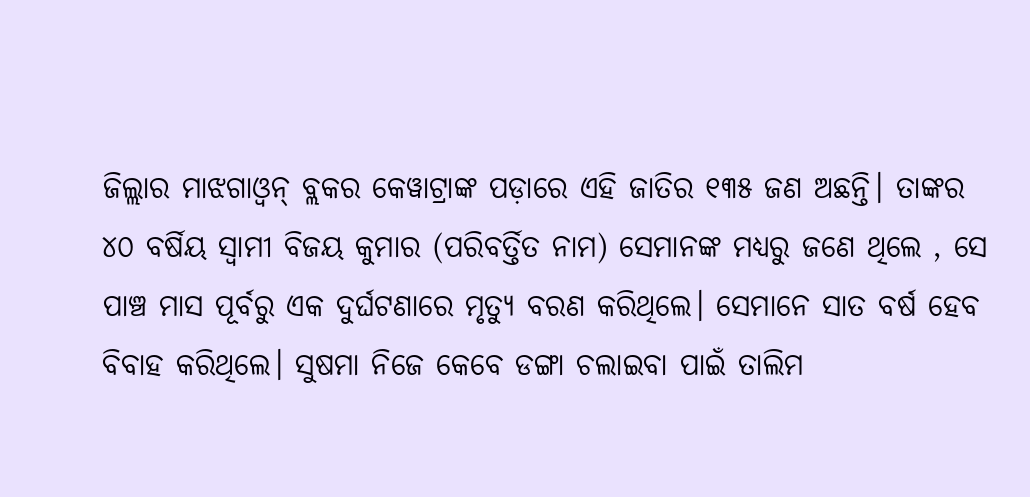ଜିଲ୍ଲାର ମାଝଗାଓ୍ୱନ୍ ବ୍ଲକର କେୱାଟ୍ରାଙ୍କ ପଡ଼ାରେ ଏହି ଜାତିର ୧୩୫ ଜଣ ଅଛନ୍ତି। ତାଙ୍କର ୪୦ ବର୍ଷିୟ ସ୍ୱାମୀ ବିଜୟ କୁମାର (ପରିବର୍ତ୍ତିତ ନାମ) ସେମାନଙ୍କ ମଧ୍ୟରୁ ଜଣେ ଥିଲେ , ସେ ପାଞ୍ଚ ମାସ ପୂର୍ବରୁ ଏକ ଦୁର୍ଘଟଣାରେ ମୃତ୍ୟୁ ବରଣ କରିଥିଲେ। ସେମାନେ ସାତ ବର୍ଷ ହେବ ବିବାହ କରିଥିଲେ। ସୁଷମା ନିଜେ କେବେ ଡଙ୍ଗା ଚଲାଇବା ପାଇଁ ତାଲିମ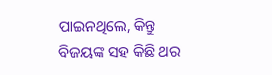ପାଇନଥିଲେ, କିନ୍ତୁ ବିଜୟଙ୍କ ସହ କିଛି ଥର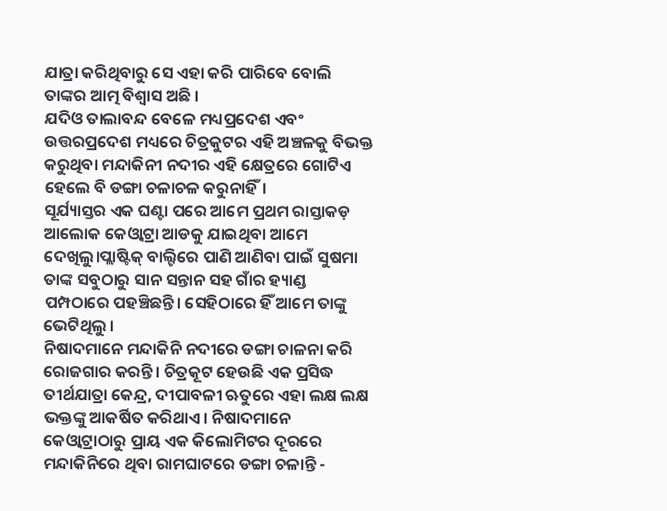ଯାତ୍ରା କରିଥିବାରୁ ସେ ଏହା କରି ପାରିବେ ବୋଲି ତାଙ୍କର ଆତ୍ମ ବିଶ୍ୱାସ ଅଛି ।
ଯଦିଓ ତାଲାବନ୍ଦ ବେଳେ ମଧ୍ୟପ୍ରଦେଶ ଏବଂ ଉତ୍ତରପ୍ରଦେଶ ମଧ୍ୟରେ ଚିତ୍ରକୁଟର ଏହି ଅଞ୍ଚଳକୁ ବିଭକ୍ତ କରୁଥିବା ମନ୍ଦାକିନୀ ନଦୀର ଏହି କ୍ଷେତ୍ରରେ ଗୋଟିଏ ହେଲେ ବି ଡଙ୍ଗା ଚଳାଚଳ କରୁନାହିଁ।
ସୂର୍ଯ୍ୟାସ୍ତର ଏକ ଘଣ୍ଟା ପରେ ଆମେ ପ୍ରଥମ ରାସ୍ତାକଡ଼ ଆଲୋକ କେଓ୍ୱାଟ୍ରା ଆଡକୁ ଯାଇଥିବା ଆମେ ଦେଖିଲୁ।ପ୍ଲାଷ୍ଟିକ୍ ବାଲ୍ଟିରେ ପାଣି ଆଣିବା ପାଇଁ ସୁଷମା ତାଙ୍କ ସବୁଠାରୁ ସାନ ସନ୍ତାନ ସହ ଗାଁର ହ୍ୟାଣ୍ଡ ପମ୍ପଠାରେ ପହଞ୍ଚିଛନ୍ତି। ସେହିଠାରେ ହିଁ ଆମେ ତାଙ୍କୁ ଭେଟିଥିଲୁ ।
ନିଷାଦମାନେ ମନ୍ଦାକିନି ନଦୀରେ ଡଙ୍ଗା ଚାଳନା କରି ରୋଜଗାର କରନ୍ତି । ଚିତ୍ରକୂଟ ହେଉଛି ଏକ ପ୍ରସିଦ୍ଧ ତୀର୍ଥଯାତ୍ରା କେନ୍ଦ୍ର, ଦୀପାବଳୀ ଋତୁରେ ଏହା ଲକ୍ଷ ଲକ୍ଷ ଭକ୍ତଙ୍କୁ ଆକର୍ଷିତ କରିଥାଏ। ନିଷାଦମାନେ କେଓ୍ୱାଟ୍ରାଠାରୁ ପ୍ରାୟ ଏକ କିଲୋମିଟର ଦୂରରେ ମନ୍ଦାକିନିରେ ଥିବା ରାମଘାଟରେ ଡଙ୍ଗା ଚଳାନ୍ତି -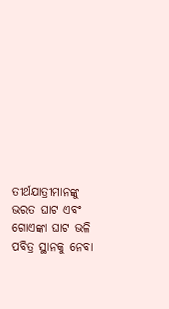ତୀର୍ଥଯାତ୍ରୀମାନଙ୍କୁ ଭରତ ଘାଟ ଏବଂ ଗୋଏଙ୍କା ଘାଟ ଭଳି ପବିତ୍ର ସ୍ଥାନକୁ ନେବା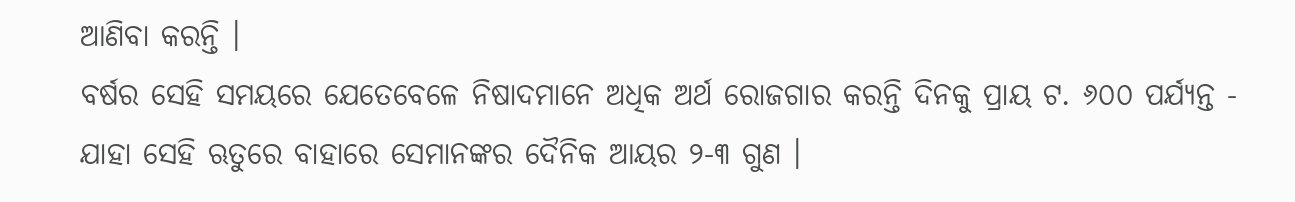ଆଣିବା କରନ୍ତି ।
ବର୍ଷର ସେହି ସମୟରେ ଯେତେବେଳେ ନିଷାଦମାନେ ଅଧିକ ଅର୍ଥ ରୋଜଗାର କରନ୍ତି ଦିନକୁ ପ୍ରାୟ ଟ. ୬୦୦ ପର୍ଯ୍ୟନ୍ତ - ଯାହା ସେହି ଋତୁରେ ବାହାରେ ସେମାନଙ୍କର ଦୈନିକ ଆୟର ୨-୩ ଗୁଣ ।